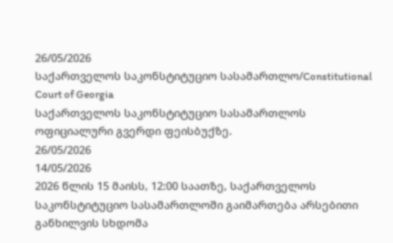26/05/2026
საქართველოს საკონსტიტუციო სასამართლო/Constitutional Court of Georgia
საქართველოს საკონსტიტუციო სასამართლოს ოფიციალური გვერდი ფეისბუქზე.
26/05/2026
14/05/2026
2026 წლის 15 მაისს, 12:00 საათზე, საქართველოს საკონსტიტუციო სასამართლოში გაიმართება არსებითი განხილვის სხდომა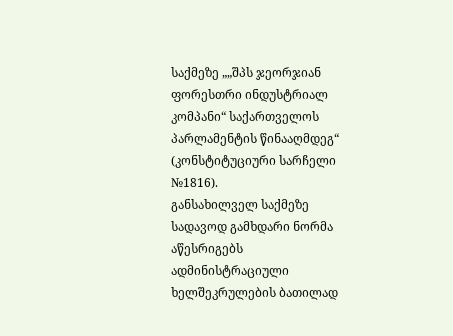საქმეზე „„შპს ჯეორჯიან ფორესთრი ინდუსტრიალ კომპანი“ საქართველოს პარლამენტის წინააღმდეგ“ (კონსტიტუციური სარჩელი №1816).
განსახილველ საქმეზე სადავოდ გამხდარი ნორმა აწესრიგებს ადმინისტრაციული ხელშეკრულების ბათილად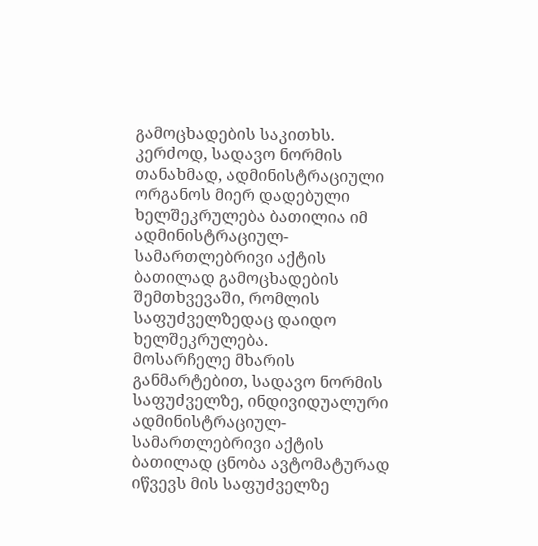გამოცხადების საკითხს. კერძოდ, სადავო ნორმის თანახმად, ადმინისტრაციული ორგანოს მიერ დადებული ხელშეკრულება ბათილია იმ ადმინისტრაციულ-სამართლებრივი აქტის ბათილად გამოცხადების შემთხვევაში, რომლის საფუძველზედაც დაიდო ხელშეკრულება.
მოსარჩელე მხარის განმარტებით, სადავო ნორმის საფუძველზე, ინდივიდუალური ადმინისტრაციულ-სამართლებრივი აქტის ბათილად ცნობა ავტომატურად იწვევს მის საფუძველზე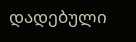დადებული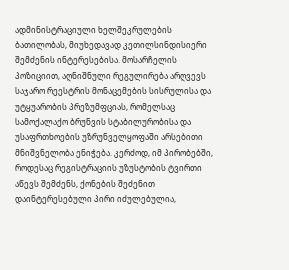ადმინისტრაციული ხელშეკრულების ბათილობას, მიუხედავად კეთილსინდისიერი შემძენის ინტერესებისა. მოსარჩელის პოზიციით, აღნიშნული რეგულირება არღვევს საჯარო რეესტრის მონაცემების სისრულისა და უტყუარობის პრეზუმფციას, რომელსაც სამოქალაქო ბრუნვის სტაბილურობისა და უსაფრთხოების უზრუნველყოფაში არსებითი მნიშვნელობა ენიჭება. კერძოდ, იმ პირობებში, როდესაც რეგისტრაციის უზუსტობის ტვირთი აწევს შემძენს, ქონების შეძენით დაინტერესებული პირი იძულებულია,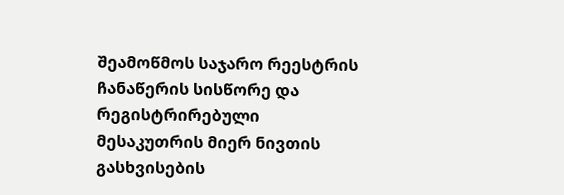შეამოწმოს საჯარო რეესტრის ჩანაწერის სისწორე და რეგისტრირებული მესაკუთრის მიერ ნივთის გასხვისების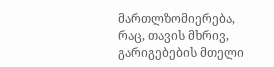მართლზომიერება, რაც, თავის მხრივ, გარიგებების მთელი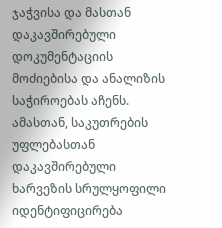ჯაჭვისა და მასთან დაკავშირებული დოკუმენტაციის მოძიებისა და ანალიზის საჭიროებას აჩენს. ამასთან, საკუთრების უფლებასთან დაკავშირებული ხარვეზის სრულყოფილი იდენტიფიცირება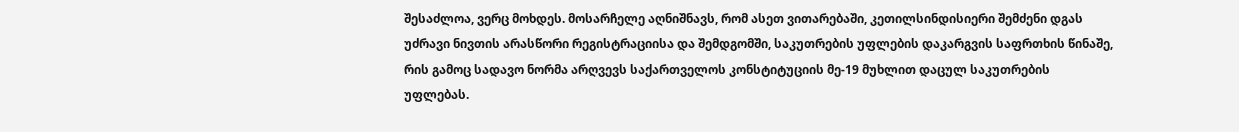შესაძლოა, ვერც მოხდეს. მოსარჩელე აღნიშნავს, რომ ასეთ ვითარებაში, კეთილსინდისიერი შემძენი დგას უძრავი ნივთის არასწორი რეგისტრაციისა და შემდგომში, საკუთრების უფლების დაკარგვის საფრთხის წინაშე, რის გამოც სადავო ნორმა არღვევს საქართველოს კონსტიტუციის მე-19 მუხლით დაცულ საკუთრების უფლებას.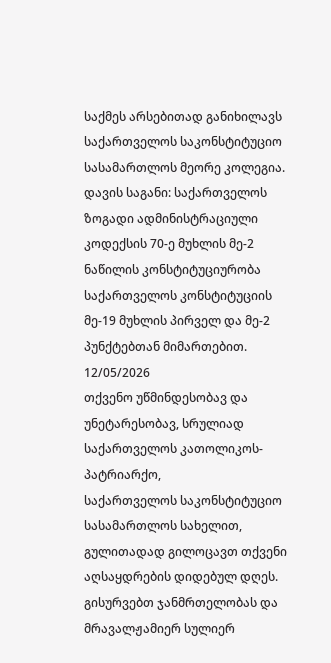საქმეს არსებითად განიხილავს საქართველოს საკონსტიტუციო სასამართლოს მეორე კოლეგია.
დავის საგანი: საქართველოს ზოგადი ადმინისტრაციული კოდექსის 70-ე მუხლის მე-2 ნაწილის კონსტიტუციურობა საქართველოს კონსტიტუციის მე-19 მუხლის პირველ და მე-2 პუნქტებთან მიმართებით.
12/05/2026
თქვენო უწმინდესობავ და უნეტარესობავ, სრულიად საქართველოს კათოლიკოს-პატრიარქო,
საქართველოს საკონსტიტუციო სასამართლოს სახელით, გულითადად გილოცავთ თქვენი აღსაყდრების დიდებულ დღეს.
გისურვებთ ჯანმრთელობას და მრავალჟამიერ სულიერ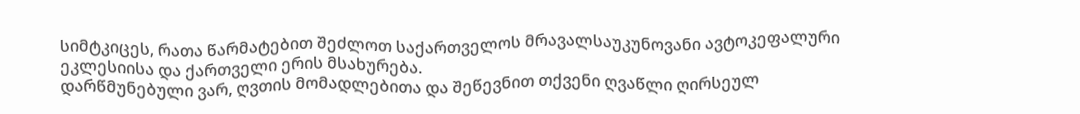სიმტკიცეს, რათა წარმატებით შეძლოთ საქართველოს მრავალსაუკუნოვანი ავტოკეფალური ეკლესიისა და ქართველი ერის მსახურება.
დარწმუნებული ვარ, ღვთის მომადლებითა და შეწევნით თქვენი ღვაწლი ღირსეულ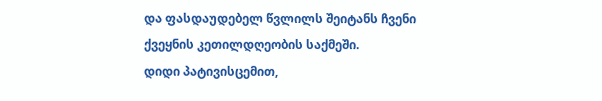და ფასდაუდებელ წვლილს შეიტანს ჩვენი ქვეყნის კეთილდღეობის საქმეში.
დიდი პატივისცემით,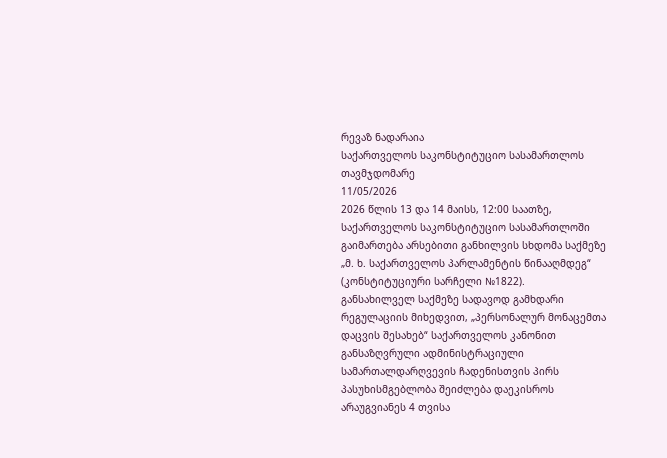რევაზ ნადარაია
საქართველოს საკონსტიტუციო სასამართლოს თავმჯდომარე
11/05/2026
2026 წლის 13 და 14 მაისს, 12:00 საათზე, საქართველოს საკონსტიტუციო სასამართლოში გაიმართება არსებითი განხილვის სხდომა საქმეზე „მ. ხ. საქართველოს პარლამენტის წინააღმდეგ“ (კონსტიტუციური სარჩელი №1822).
განსახილველ საქმეზე სადავოდ გამხდარი რეგულაციის მიხედვით, „პერსონალურ მონაცემთა დაცვის შესახებ“ საქართველოს კანონით განსაზღვრული ადმინისტრაციული სამართალდარღვევის ჩადენისთვის პირს პასუხისმგებლობა შეიძლება დაეკისროს არაუგვიანეს 4 თვისა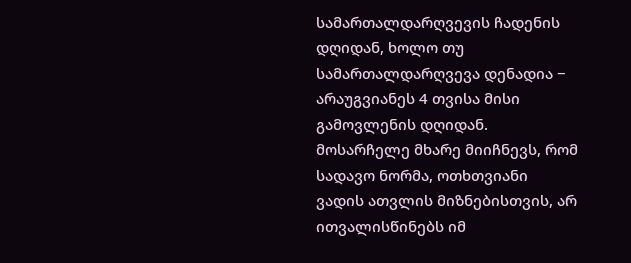სამართალდარღვევის ჩადენის დღიდან, ხოლო თუ სამართალდარღვევა დენადია − არაუგვიანეს 4 თვისა მისი გამოვლენის დღიდან.
მოსარჩელე მხარე მიიჩნევს, რომ სადავო ნორმა, ოთხთვიანი ვადის ათვლის მიზნებისთვის, არ ითვალისწინებს იმ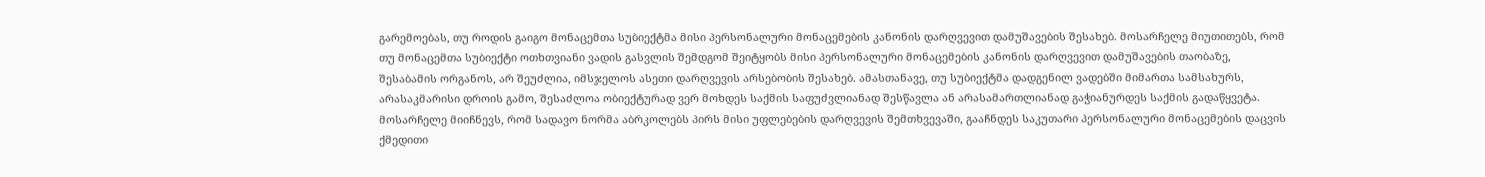გარემოებას, თუ როდის გაიგო მონაცემთა სუბიექტმა მისი პერსონალური მონაცემების კანონის დარღვევით დამუშავების შესახებ. მოსარჩელე მიუთითებს, რომ თუ მონაცემთა სუბიექტი ოთხთვიანი ვადის გასვლის შემდგომ შეიტყობს მისი პერსონალური მონაცემების კანონის დარღვევით დამუშავების თაობაზე, შესაბამის ორგანოს, არ შეუძლია, იმსჯელოს ასეთი დარღვევის არსებობის შესახებ. ამასთანავე, თუ სუბიექტმა დადგენილ ვადებში მიმართა სამსახურს, არასაკმარისი დროის გამო, შესაძლოა ობიექტურად ვერ მოხდეს საქმის საფუძვლიანად შესწავლა ან არასამართლიანად გაჭიანურდეს საქმის გადაწყვეტა.
მოსარჩელე მიიჩნევს, რომ სადავო ნორმა აბრკოლებს პირს მისი უფლებების დარღვევის შემთხვევაში, გააჩნდეს საკუთარი პერსონალური მონაცემების დაცვის ქმედითი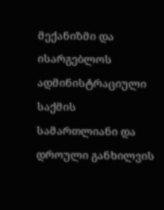მექანიზმი და ისარგებლოს ადმინისტრაციული საქმის სამართლიანი და დროული განხილვის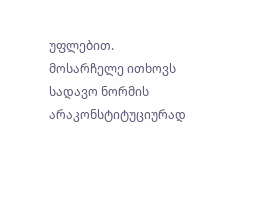უფლებით.
მოსარჩელე ითხოვს სადავო ნორმის არაკონსტიტუციურად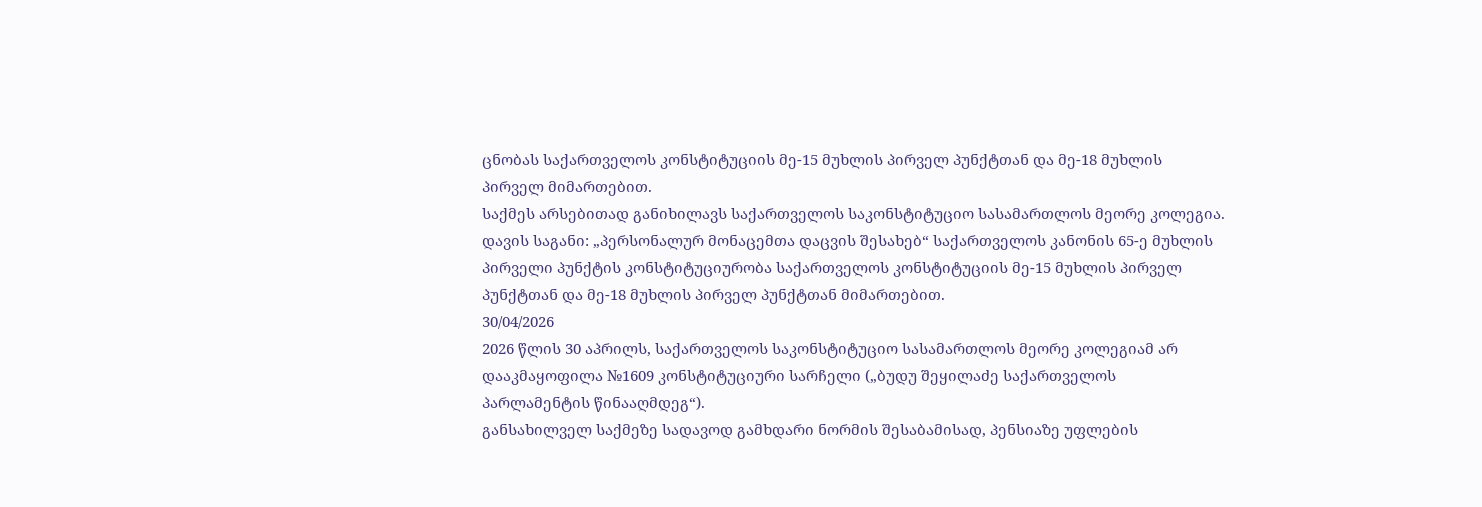ცნობას საქართველოს კონსტიტუციის მე-15 მუხლის პირველ პუნქტთან და მე-18 მუხლის პირველ მიმართებით.
საქმეს არსებითად განიხილავს საქართველოს საკონსტიტუციო სასამართლოს მეორე კოლეგია.
დავის საგანი: „პერსონალურ მონაცემთა დაცვის შესახებ“ საქართველოს კანონის 65-ე მუხლის პირველი პუნქტის კონსტიტუციურობა საქართველოს კონსტიტუციის მე-15 მუხლის პირველ პუნქტთან და მე-18 მუხლის პირველ პუნქტთან მიმართებით.
30/04/2026
2026 წლის 30 აპრილს, საქართველოს საკონსტიტუციო სასამართლოს მეორე კოლეგიამ არ დააკმაყოფილა №1609 კონსტიტუციური სარჩელი („ბუდუ შეყილაძე საქართველოს პარლამენტის წინააღმდეგ“).
განსახილველ საქმეზე სადავოდ გამხდარი ნორმის შესაბამისად, პენსიაზე უფლების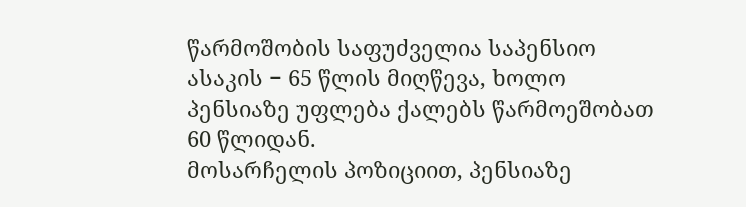წარმოშობის საფუძველია საპენსიო ასაკის − 65 წლის მიღწევა, ხოლო პენსიაზე უფლება ქალებს წარმოეშობათ 60 წლიდან.
მოსარჩელის პოზიციით, პენსიაზე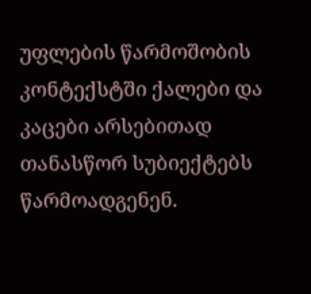უფლების წარმოშობის კონტექსტში ქალები და კაცები არსებითად თანასწორ სუბიექტებს წარმოადგენენ.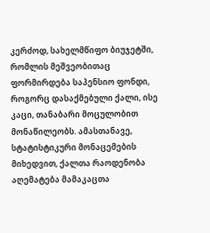კერძოდ, სახელმწიფო ბიუჯეტში, რომლის მეშვეობითაც ფორმირდება საპენსიო ფონდი, როგორც დასაქმებული ქალი, ისე კაცი, თანაბარი მოცულობით მონაწილეობს. ამასთანავე, სტატისტიკური მონაცემების მიხედვით, ქალთა რაოდენობა აღემატება მამაკაცთა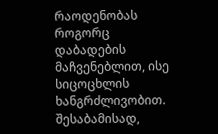რაოდენობას როგორც დაბადების მაჩვენებლით, ისე სიცოცხლის ხანგრძლივობით. შესაბამისად,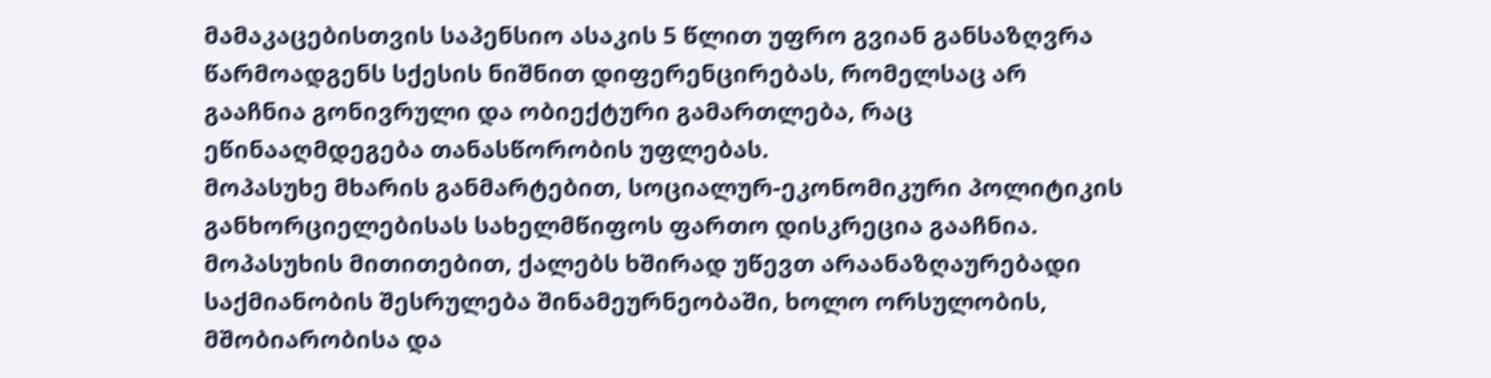მამაკაცებისთვის საპენსიო ასაკის 5 წლით უფრო გვიან განსაზღვრა წარმოადგენს სქესის ნიშნით დიფერენცირებას, რომელსაც არ გააჩნია გონივრული და ობიექტური გამართლება, რაც ეწინააღმდეგება თანასწორობის უფლებას.
მოპასუხე მხარის განმარტებით, სოციალურ-ეკონომიკური პოლიტიკის განხორციელებისას სახელმწიფოს ფართო დისკრეცია გააჩნია. მოპასუხის მითითებით, ქალებს ხშირად უწევთ არაანაზღაურებადი საქმიანობის შესრულება შინამეურნეობაში, ხოლო ორსულობის, მშობიარობისა და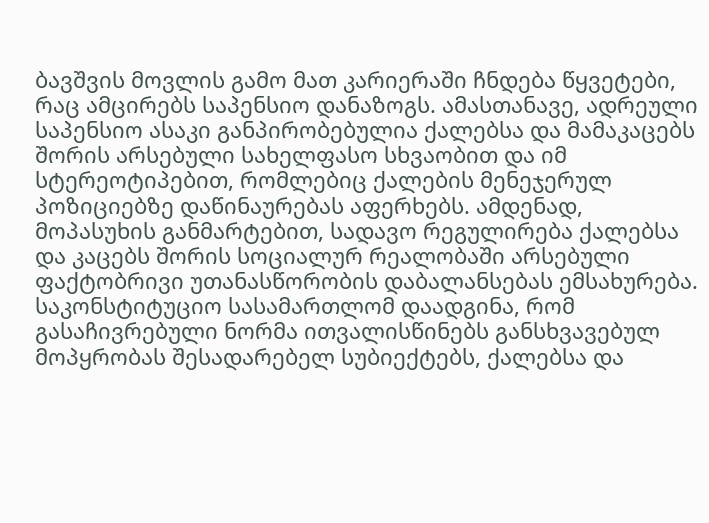ბავშვის მოვლის გამო მათ კარიერაში ჩნდება წყვეტები, რაც ამცირებს საპენსიო დანაზოგს. ამასთანავე, ადრეული საპენსიო ასაკი განპირობებულია ქალებსა და მამაკაცებს შორის არსებული სახელფასო სხვაობით და იმ სტერეოტიპებით, რომლებიც ქალების მენეჯერულ პოზიციებზე დაწინაურებას აფერხებს. ამდენად, მოპასუხის განმარტებით, სადავო რეგულირება ქალებსა და კაცებს შორის სოციალურ რეალობაში არსებული ფაქტობრივი უთანასწორობის დაბალანსებას ემსახურება.
საკონსტიტუციო სასამართლომ დაადგინა, რომ გასაჩივრებული ნორმა ითვალისწინებს განსხვავებულ მოპყრობას შესადარებელ სუბიექტებს, ქალებსა და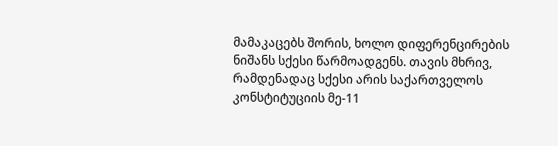მამაკაცებს შორის, ხოლო დიფერენცირების ნიშანს სქესი წარმოადგენს. თავის მხრივ, რამდენადაც სქესი არის საქართველოს კონსტიტუციის მე-11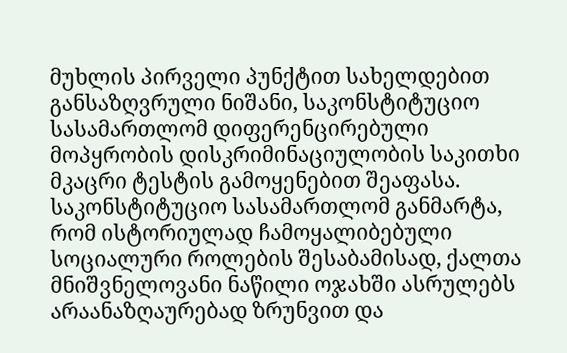მუხლის პირველი პუნქტით სახელდებით განსაზღვრული ნიშანი, საკონსტიტუციო სასამართლომ დიფერენცირებული მოპყრობის დისკრიმინაციულობის საკითხი მკაცრი ტესტის გამოყენებით შეაფასა.
საკონსტიტუციო სასამართლომ განმარტა, რომ ისტორიულად ჩამოყალიბებული სოციალური როლების შესაბამისად, ქალთა მნიშვნელოვანი ნაწილი ოჯახში ასრულებს არაანაზღაურებად ზრუნვით და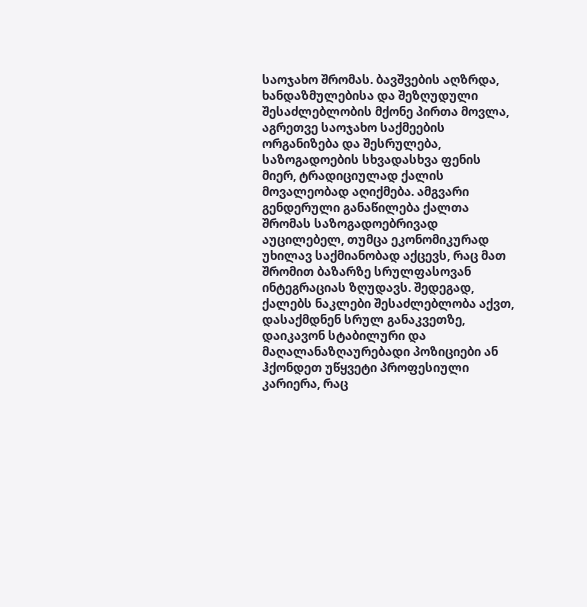საოჯახო შრომას. ბავშვების აღზრდა, ხანდაზმულებისა და შეზღუდული შესაძლებლობის მქონე პირთა მოვლა, აგრეთვე საოჯახო საქმეების ორგანიზება და შესრულება, საზოგადოების სხვადასხვა ფენის მიერ, ტრადიციულად ქალის მოვალეობად აღიქმება. ამგვარი გენდერული განაწილება ქალთა შრომას საზოგადოებრივად აუცილებელ, თუმცა ეკონომიკურად უხილავ საქმიანობად აქცევს, რაც მათ შრომით ბაზარზე სრულფასოვან ინტეგრაციას ზღუდავს. შედეგად, ქალებს ნაკლები შესაძლებლობა აქვთ, დასაქმდნენ სრულ განაკვეთზე, დაიკავონ სტაბილური და მაღალანაზღაურებადი პოზიციები ან ჰქონდეთ უწყვეტი პროფესიული კარიერა, რაც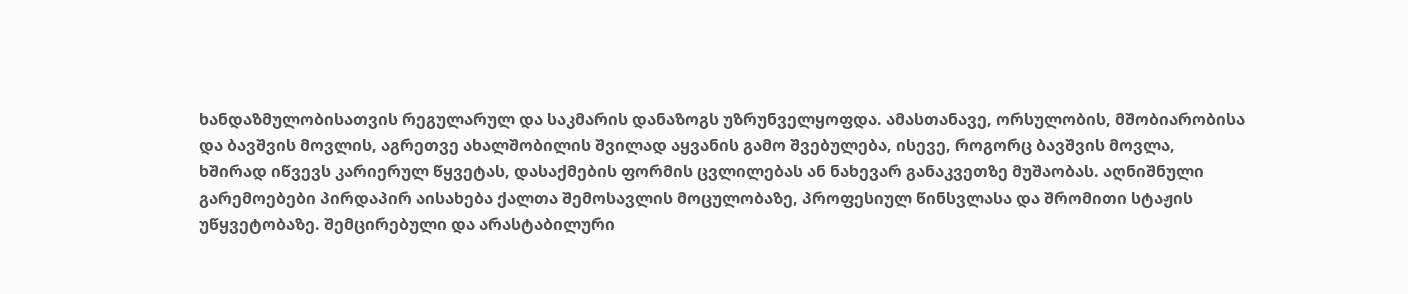ხანდაზმულობისათვის რეგულარულ და საკმარის დანაზოგს უზრუნველყოფდა. ამასთანავე, ორსულობის, მშობიარობისა და ბავშვის მოვლის, აგრეთვე ახალშობილის შვილად აყვანის გამო შვებულება, ისევე, როგორც ბავშვის მოვლა, ხშირად იწვევს კარიერულ წყვეტას, დასაქმების ფორმის ცვლილებას ან ნახევარ განაკვეთზე მუშაობას. აღნიშნული გარემოებები პირდაპირ აისახება ქალთა შემოსავლის მოცულობაზე, პროფესიულ წინსვლასა და შრომითი სტაჟის უწყვეტობაზე. შემცირებული და არასტაბილური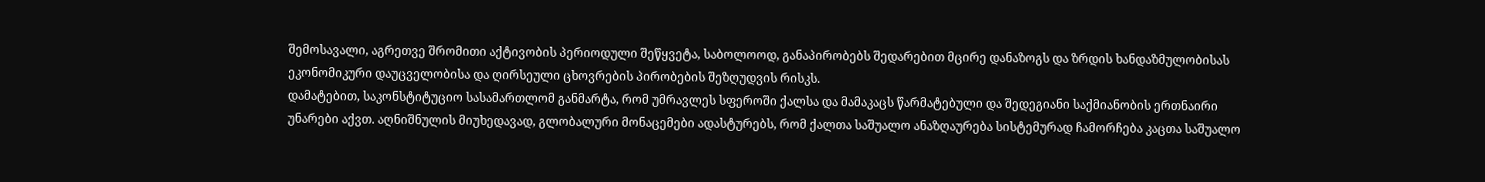შემოსავალი, აგრეთვე შრომითი აქტივობის პერიოდული შეწყვეტა, საბოლოოდ, განაპირობებს შედარებით მცირე დანაზოგს და ზრდის ხანდაზმულობისას ეკონომიკური დაუცველობისა და ღირსეული ცხოვრების პირობების შეზღუდვის რისკს.
დამატებით, საკონსტიტუციო სასამართლომ განმარტა, რომ უმრავლეს სფეროში ქალსა და მამაკაცს წარმატებული და შედეგიანი საქმიანობის ერთნაირი უნარები აქვთ. აღნიშნულის მიუხედავად, გლობალური მონაცემები ადასტურებს, რომ ქალთა საშუალო ანაზღაურება სისტემურად ჩამორჩება კაცთა საშუალო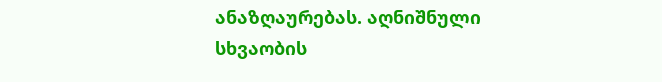ანაზღაურებას. აღნიშნული სხვაობის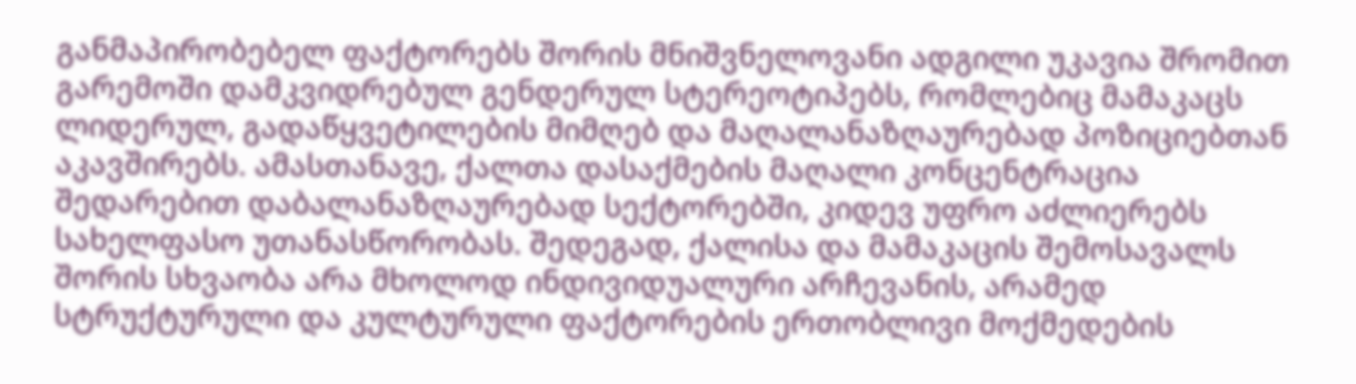განმაპირობებელ ფაქტორებს შორის მნიშვნელოვანი ადგილი უკავია შრომით გარემოში დამკვიდრებულ გენდერულ სტერეოტიპებს, რომლებიც მამაკაცს ლიდერულ, გადაწყვეტილების მიმღებ და მაღალანაზღაურებად პოზიციებთან აკავშირებს. ამასთანავე, ქალთა დასაქმების მაღალი კონცენტრაცია შედარებით დაბალანაზღაურებად სექტორებში, კიდევ უფრო აძლიერებს სახელფასო უთანასწორობას. შედეგად, ქალისა და მამაკაცის შემოსავალს შორის სხვაობა არა მხოლოდ ინდივიდუალური არჩევანის, არამედ სტრუქტურული და კულტურული ფაქტორების ერთობლივი მოქმედების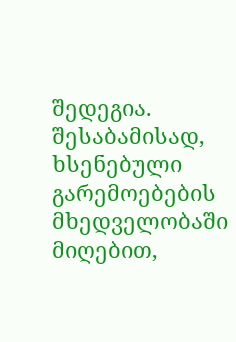შედეგია.
შესაბამისად, ხსენებული გარემოებების მხედველობაში მიღებით,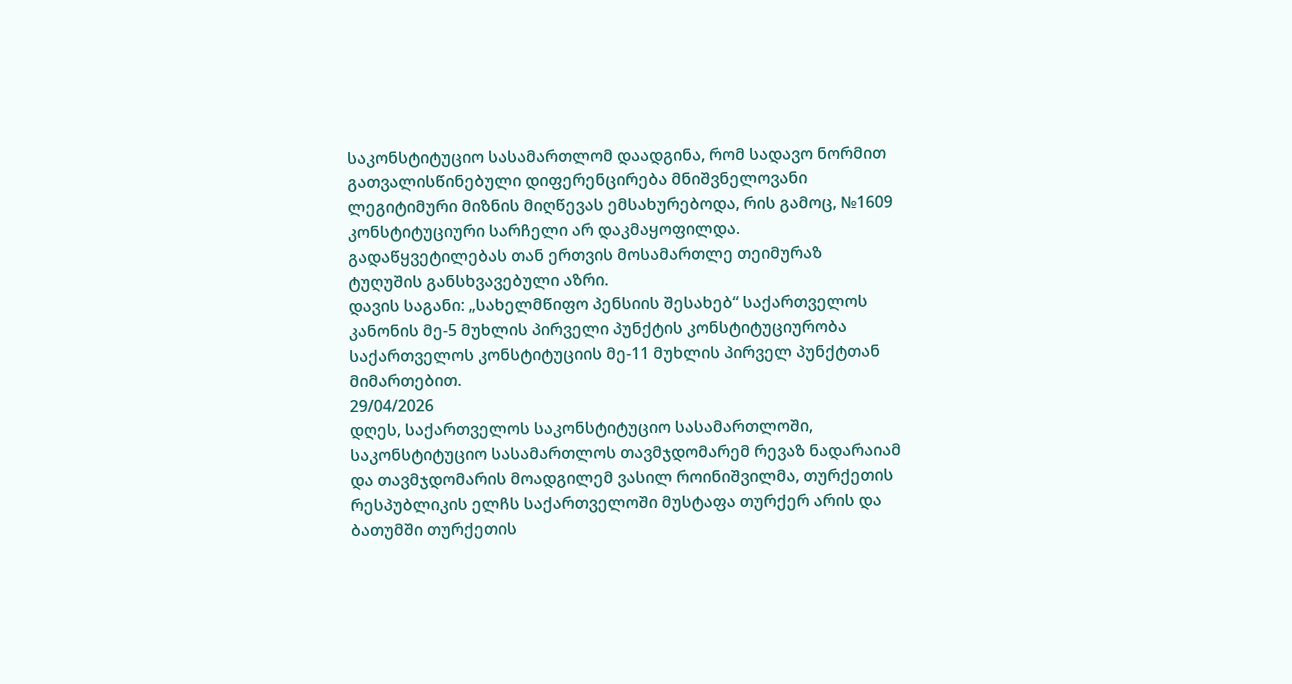საკონსტიტუციო სასამართლომ დაადგინა, რომ სადავო ნორმით გათვალისწინებული დიფერენცირება მნიშვნელოვანი ლეგიტიმური მიზნის მიღწევას ემსახურებოდა, რის გამოც, №1609 კონსტიტუციური სარჩელი არ დაკმაყოფილდა.
გადაწყვეტილებას თან ერთვის მოსამართლე თეიმურაზ ტუღუშის განსხვავებული აზრი.
დავის საგანი: „სახელმწიფო პენსიის შესახებ“ საქართველოს კანონის მე-5 მუხლის პირველი პუნქტის კონსტიტუციურობა საქართველოს კონსტიტუციის მე-11 მუხლის პირველ პუნქტთან მიმართებით.
29/04/2026
დღეს, საქართველოს საკონსტიტუციო სასამართლოში, საკონსტიტუციო სასამართლოს თავმჯდომარემ რევაზ ნადარაიამ და თავმჯდომარის მოადგილემ ვასილ როინიშვილმა, თურქეთის რესპუბლიკის ელჩს საქართველოში მუსტაფა თურქერ არის და ბათუმში თურქეთის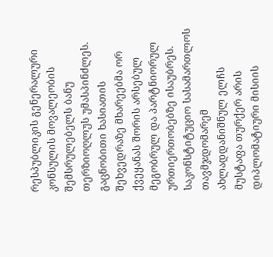რესპუბლიკის გენერალური კონსულის მოვალეობის შემსრულებელს ბანუ თერზიოღლუს უმასპინძლეს.
გაცნობითი ხასიათის შეხვედრაზე მხარეებმა ორ ქვეყანას შორის არსებულ მეგობრულ და პარტნიორულ ურთიერთობებზე ისაუბრეს. საკონსტიტუციო სასამართლოს თავმჯდომარემ ახლადდანიშნულ ელჩს მუსტაფა თურქერ არის დიპლომატიური მისიის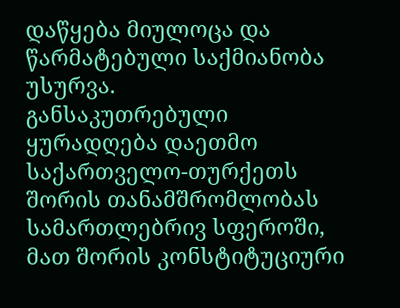დაწყება მიულოცა და წარმატებული საქმიანობა უსურვა.
განსაკუთრებული ყურადღება დაეთმო საქართველო-თურქეთს შორის თანამშრომლობას სამართლებრივ სფეროში, მათ შორის კონსტიტუციური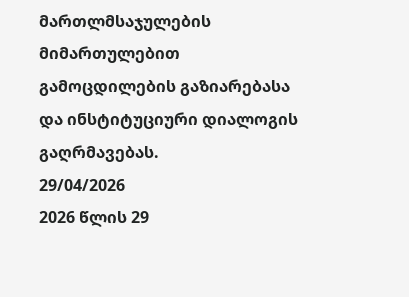მართლმსაჯულების მიმართულებით გამოცდილების გაზიარებასა და ინსტიტუციური დიალოგის გაღრმავებას.
29/04/2026
2026 წლის 29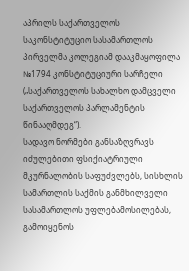აპრილს საქართველოს საკონსტიტუციო სასამართლოს პირველმა კოლეგიამ დააკმაყოფილა №1794 კონსტიტუციური სარჩელი („საქართველოს სახალხო დამცველი საქართველოს პარლამენტის წინააღმდეგ“).
სადავო ნორმები განსაზღვრავს იძულებითი ფსიქიატრიული მკურნალობის საფუძვლებს, სისხლის სამართლის საქმის განმხილველი სასამართლოს უფლებამოსილებას, გამოიყენოს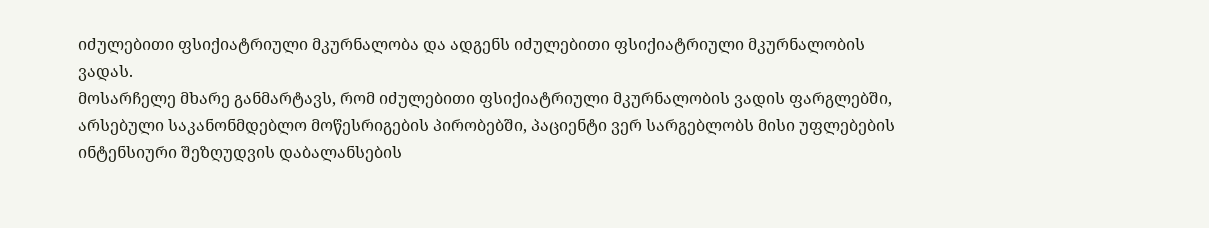იძულებითი ფსიქიატრიული მკურნალობა და ადგენს იძულებითი ფსიქიატრიული მკურნალობის ვადას.
მოსარჩელე მხარე განმარტავს, რომ იძულებითი ფსიქიატრიული მკურნალობის ვადის ფარგლებში, არსებული საკანონმდებლო მოწესრიგების პირობებში, პაციენტი ვერ სარგებლობს მისი უფლებების ინტენსიური შეზღუდვის დაბალანსების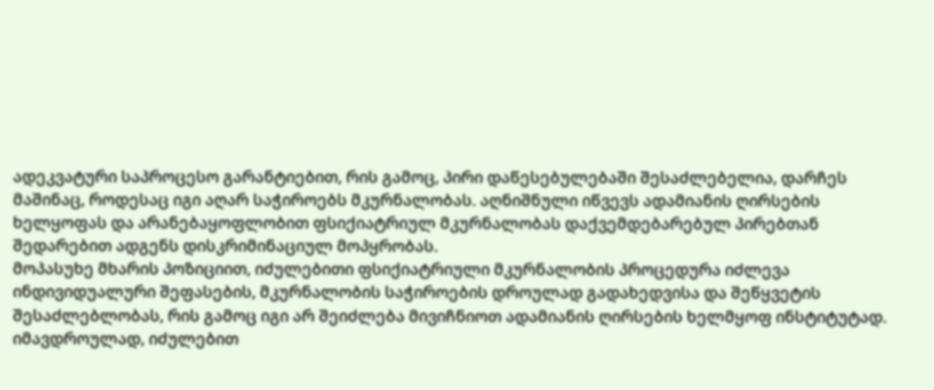ადეკვატური საპროცესო გარანტიებით, რის გამოც, პირი დაწესებულებაში შესაძლებელია, დარჩეს მაშინაც, როდესაც იგი აღარ საჭიროებს მკურნალობას. აღნიშნული იწვევს ადამიანის ღირსების ხელყოფას და არანებაყოფლობით ფსიქიატრიულ მკურნალობას დაქვემდებარებულ პირებთან შედარებით ადგენს დისკრიმინაციულ მოპყრობას.
მოპასუხე მხარის პოზიციით, იძულებითი ფსიქიატრიული მკურნალობის პროცედურა იძლევა ინდივიდუალური შეფასების, მკურნალობის საჭიროების დროულად გადახედვისა და შეწყვეტის შესაძლებლობას, რის გამოც იგი არ შეიძლება მივიჩნიოთ ადამიანის ღირსების ხელმყოფ ინსტიტუტად. იმავდროულად, იძულებით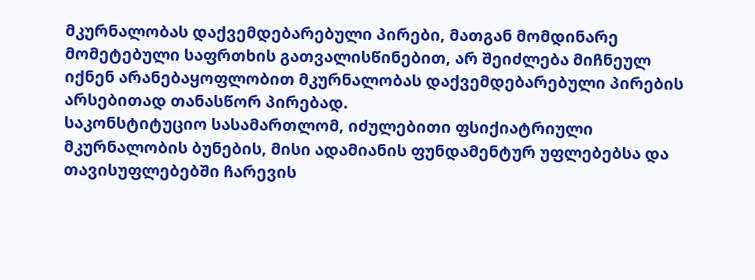მკურნალობას დაქვემდებარებული პირები, მათგან მომდინარე მომეტებული საფრთხის გათვალისწინებით, არ შეიძლება მიჩნეულ იქნენ არანებაყოფლობით მკურნალობას დაქვემდებარებული პირების არსებითად თანასწორ პირებად.
საკონსტიტუციო სასამართლომ, იძულებითი ფსიქიატრიული მკურნალობის ბუნების, მისი ადამიანის ფუნდამენტურ უფლებებსა და თავისუფლებებში ჩარევის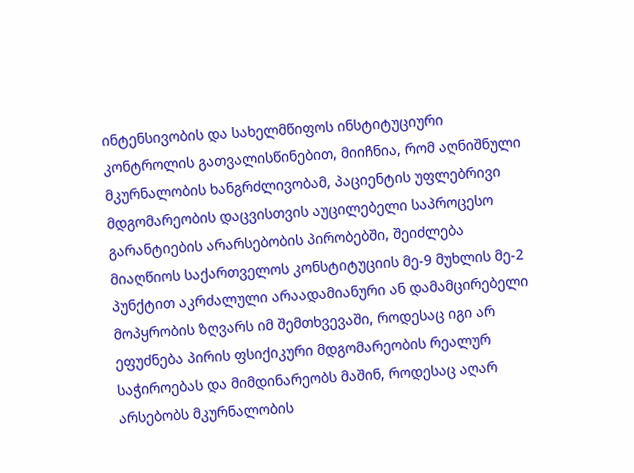ინტენსივობის და სახელმწიფოს ინსტიტუციური კონტროლის გათვალისწინებით, მიიჩნია, რომ აღნიშნული მკურნალობის ხანგრძლივობამ, პაციენტის უფლებრივი მდგომარეობის დაცვისთვის აუცილებელი საპროცესო გარანტიების არარსებობის პირობებში, შეიძლება მიაღწიოს საქართველოს კონსტიტუციის მე-9 მუხლის მე-2 პუნქტით აკრძალული არაადამიანური ან დამამცირებელი მოპყრობის ზღვარს იმ შემთხვევაში, როდესაც იგი არ ეფუძნება პირის ფსიქიკური მდგომარეობის რეალურ საჭიროებას და მიმდინარეობს მაშინ, როდესაც აღარ არსებობს მკურნალობის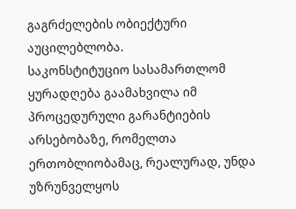გაგრძელების ობიექტური აუცილებლობა.
საკონსტიტუციო სასამართლომ ყურადღება გაამახვილა იმ პროცედურული გარანტიების არსებობაზე, რომელთა ერთობლიობამაც, რეალურად, უნდა უზრუნველყოს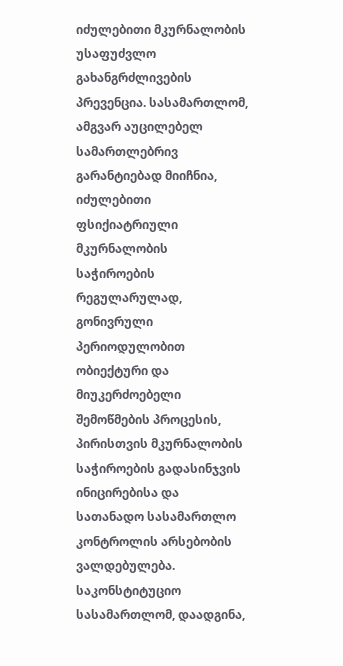იძულებითი მკურნალობის უსაფუძვლო გახანგრძლივების პრევენცია. სასამართლომ, ამგვარ აუცილებელ სამართლებრივ გარანტიებად მიიჩნია, იძულებითი ფსიქიატრიული მკურნალობის საჭიროების რეგულარულად, გონივრული პერიოდულობით ობიექტური და მიუკერძოებელი შემოწმების პროცესის, პირისთვის მკურნალობის საჭიროების გადასინჯვის ინიცირებისა და სათანადო სასამართლო კონტროლის არსებობის ვალდებულება.
საკონსტიტუციო სასამართლომ, დაადგინა,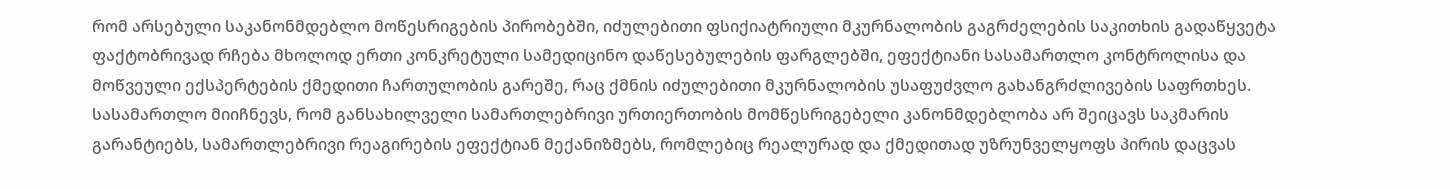რომ არსებული საკანონმდებლო მოწესრიგების პირობებში, იძულებითი ფსიქიატრიული მკურნალობის გაგრძელების საკითხის გადაწყვეტა ფაქტობრივად რჩება მხოლოდ ერთი კონკრეტული სამედიცინო დაწესებულების ფარგლებში, ეფექტიანი სასამართლო კონტროლისა და მოწვეული ექსპერტების ქმედითი ჩართულობის გარეშე, რაც ქმნის იძულებითი მკურნალობის უსაფუძვლო გახანგრძლივების საფრთხეს. სასამართლო მიიჩნევს, რომ განსახილველი სამართლებრივი ურთიერთობის მომწესრიგებელი კანონმდებლობა არ შეიცავს საკმარის გარანტიებს, სამართლებრივი რეაგირების ეფექტიან მექანიზმებს, რომლებიც რეალურად და ქმედითად უზრუნველყოფს პირის დაცვას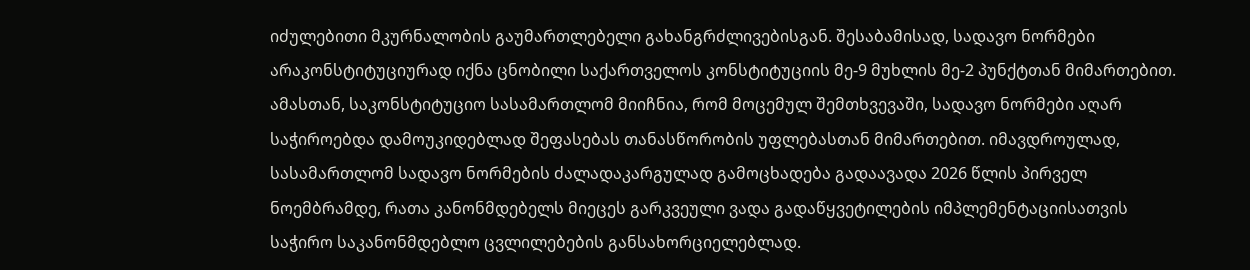იძულებითი მკურნალობის გაუმართლებელი გახანგრძლივებისგან. შესაბამისად, სადავო ნორმები არაკონსტიტუციურად იქნა ცნობილი საქართველოს კონსტიტუციის მე-9 მუხლის მე-2 პუნქტთან მიმართებით.
ამასთან, საკონსტიტუციო სასამართლომ მიიჩნია, რომ მოცემულ შემთხვევაში, სადავო ნორმები აღარ საჭიროებდა დამოუკიდებლად შეფასებას თანასწორობის უფლებასთან მიმართებით. იმავდროულად, სასამართლომ სადავო ნორმების ძალადაკარგულად გამოცხადება გადაავადა 2026 წლის პირველ ნოემბრამდე, რათა კანონმდებელს მიეცეს გარკვეული ვადა გადაწყვეტილების იმპლემენტაციისათვის საჭირო საკანონმდებლო ცვლილებების განსახორციელებლად.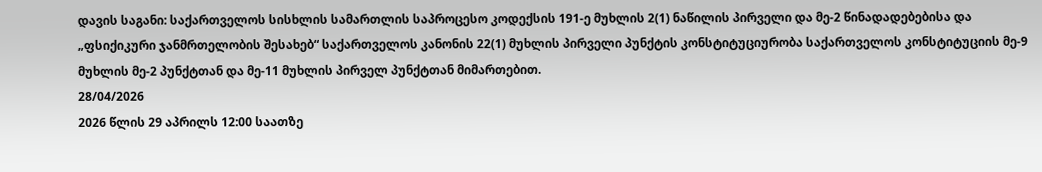დავის საგანი: საქართველოს სისხლის სამართლის საპროცესო კოდექსის 191-ე მუხლის 2(1) ნაწილის პირველი და მე-2 წინადადებებისა და „ფსიქიკური ჯანმრთელობის შესახებ“ საქართველოს კანონის 22(1) მუხლის პირველი პუნქტის კონსტიტუციურობა საქართველოს კონსტიტუციის მე-9 მუხლის მე-2 პუნქტთან და მე-11 მუხლის პირველ პუნქტთან მიმართებით.
28/04/2026
2026 წლის 29 აპრილს 12:00 საათზე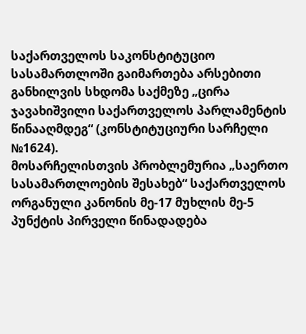საქართველოს საკონსტიტუციო სასამართლოში გაიმართება არსებითი განხილვის სხდომა საქმეზე „ცირა ჯავახიშვილი საქართველოს პარლამენტის წინააღმდეგ“ (კონსტიტუციური სარჩელი №1624).
მოსარჩელისთვის პრობლემურია „საერთო სასამართლოების შესახებ“ საქართველოს ორგანული კანონის მე-17 მუხლის მე-5 პუნქტის პირველი წინადადება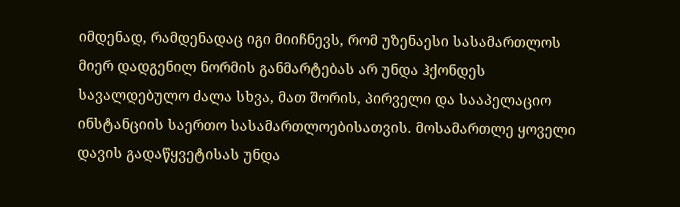იმდენად, რამდენადაც იგი მიიჩნევს, რომ უზენაესი სასამართლოს მიერ დადგენილ ნორმის განმარტებას არ უნდა ჰქონდეს სავალდებულო ძალა სხვა, მათ შორის, პირველი და სააპელაციო ინსტანციის საერთო სასამართლოებისათვის. მოსამართლე ყოველი დავის გადაწყვეტისას უნდა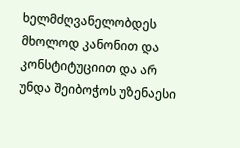ხელმძღვანელობდეს მხოლოდ კანონით და კონსტიტუციით და არ უნდა შეიბოჭოს უზენაესი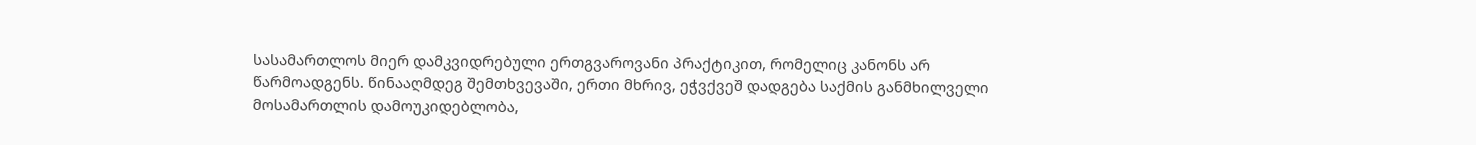სასამართლოს მიერ დამკვიდრებული ერთგვაროვანი პრაქტიკით, რომელიც კანონს არ წარმოადგენს. წინააღმდეგ შემთხვევაში, ერთი მხრივ, ეჭვქვეშ დადგება საქმის განმხილველი მოსამართლის დამოუკიდებლობა,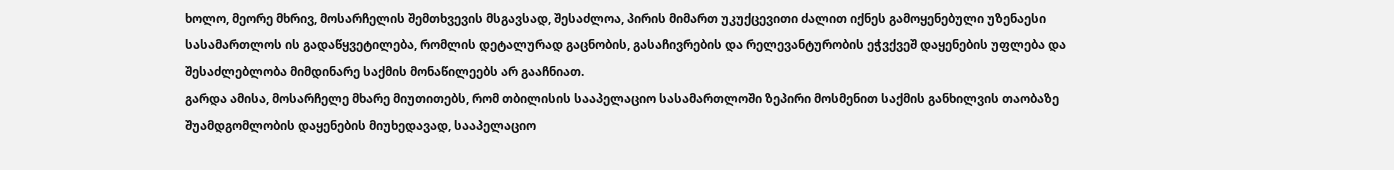ხოლო, მეორე მხრივ, მოსარჩელის შემთხვევის მსგავსად, შესაძლოა, პირის მიმართ უკუქცევითი ძალით იქნეს გამოყენებული უზენაესი სასამართლოს ის გადაწყვეტილება, რომლის დეტალურად გაცნობის, გასაჩივრების და რელევანტურობის ეჭვქვეშ დაყენების უფლება და შესაძლებლობა მიმდინარე საქმის მონაწილეებს არ გააჩნიათ.
გარდა ამისა, მოსარჩელე მხარე მიუთითებს, რომ თბილისის სააპელაციო სასამართლოში ზეპირი მოსმენით საქმის განხილვის თაობაზე შუამდგომლობის დაყენების მიუხედავად, სააპელაციო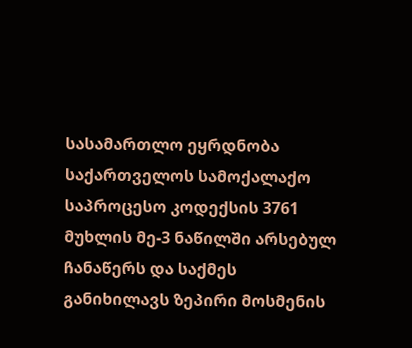სასამართლო ეყრდნობა საქართველოს სამოქალაქო საპროცესო კოდექსის 3761 მუხლის მე-3 ნაწილში არსებულ ჩანაწერს და საქმეს განიხილავს ზეპირი მოსმენის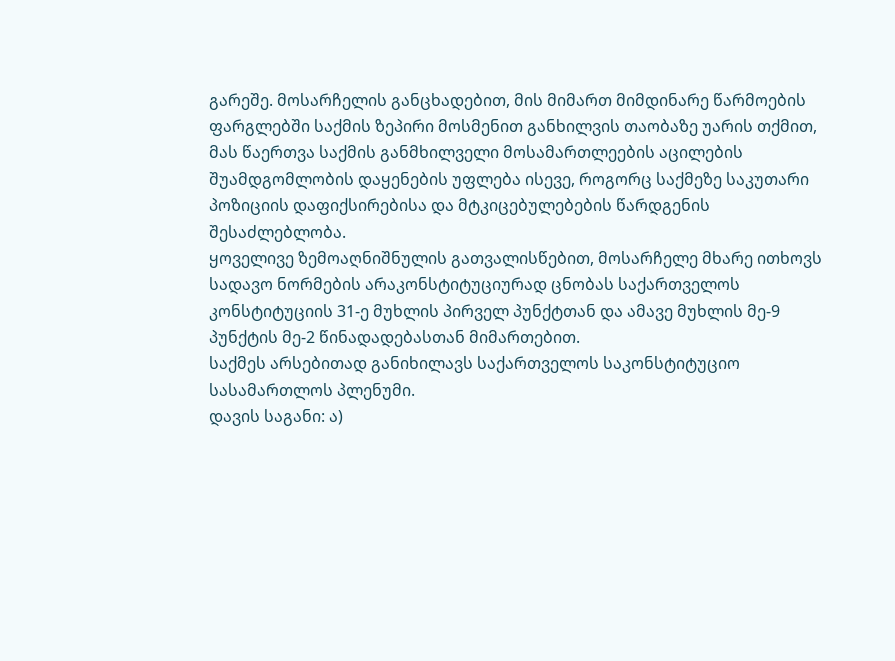გარეშე. მოსარჩელის განცხადებით, მის მიმართ მიმდინარე წარმოების ფარგლებში საქმის ზეპირი მოსმენით განხილვის თაობაზე უარის თქმით, მას წაერთვა საქმის განმხილველი მოსამართლეების აცილების შუამდგომლობის დაყენების უფლება ისევე, როგორც საქმეზე საკუთარი პოზიციის დაფიქსირებისა და მტკიცებულებების წარდგენის შესაძლებლობა.
ყოველივე ზემოაღნიშნულის გათვალისწებით, მოსარჩელე მხარე ითხოვს სადავო ნორმების არაკონსტიტუციურად ცნობას საქართველოს კონსტიტუციის 31-ე მუხლის პირველ პუნქტთან და ამავე მუხლის მე-9 პუნქტის მე-2 წინადადებასთან მიმართებით.
საქმეს არსებითად განიხილავს საქართველოს საკონსტიტუციო სასამართლოს პლენუმი.
დავის საგანი: ა)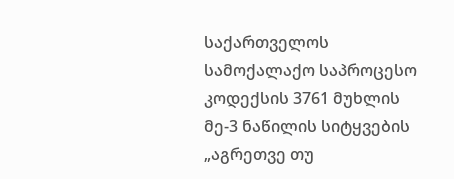საქართველოს სამოქალაქო საპროცესო კოდექსის 3761 მუხლის მე-3 ნაწილის სიტყვების „აგრეთვე თუ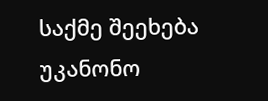საქმე შეეხება უკანონო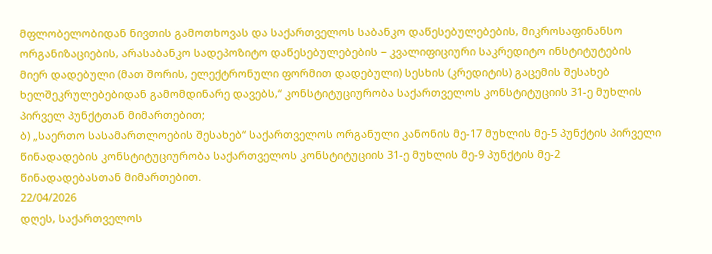მფლობელობიდან ნივთის გამოთხოვას და საქართველოს საბანკო დაწესებულებების, მიკროსაფინანსო ორგანიზაციების, არასაბანკო სადეპოზიტო დაწესებულებების − კვალიფიციური საკრედიტო ინსტიტუტების მიერ დადებული (მათ შორის, ელექტრონული ფორმით დადებული) სესხის (კრედიტის) გაცემის შესახებ ხელშეკრულებებიდან გამომდინარე დავებს,“ კონსტიტუციურობა საქართველოს კონსტიტუციის 31-ე მუხლის პირველ პუნქტთან მიმართებით;
ბ) „საერთო სასამართლოების შესახებ“ საქართველოს ორგანული კანონის მე-17 მუხლის მე-5 პუნქტის პირველი წინადადების კონსტიტუციურობა საქართველოს კონსტიტუციის 31-ე მუხლის მე-9 პუნქტის მე-2 წინადადებასთან მიმართებით.
22/04/2026
დღეს, საქართველოს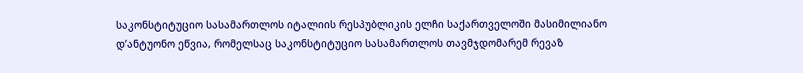საკონსტიტუციო სასამართლოს იტალიის რესპუბლიკის ელჩი საქართველოში მასიმილიანო დ’ანტუონო ეწვია, რომელსაც საკონსტიტუციო სასამართლოს თავმჯდომარემ რევაზ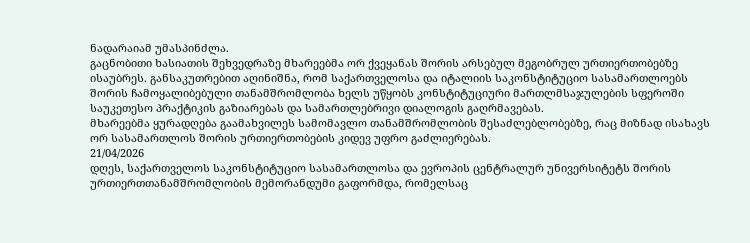ნადარაიამ უმასპინძლა.
გაცნობითი ხასიათის შეხვედრაზე მხარეებმა ორ ქვეყანას შორის არსებულ მეგობრულ ურთიერთობებზე ისაუბრეს. განსაკუთრებით აღინიშნა, რომ საქართველოსა და იტალიის საკონსტიტუციო სასამართლოებს შორის ჩამოყალიბებული თანამშრომლობა ხელს უწყობს კონსტიტუციური მართლმსაჯულების სფეროში საუკეთესო პრაქტიკის გაზიარებას და სამართლებრივი დიალოგის გაღრმავებას.
მხარეებმა ყურადღება გაამახვილეს სამომავლო თანამშრომლობის შესაძლებლობებზე, რაც მიზნად ისახავს ორ სასამართლოს შორის ურთიერთობების კიდევ უფრო გაძლიერებას.
21/04/2026
დღეს, საქართველოს საკონსტიტუციო სასამართლოსა და ევროპის ცენტრალურ უნივერსიტეტს შორის ურთიერთთანამშრომლობის მემორანდუმი გაფორმდა, რომელსაც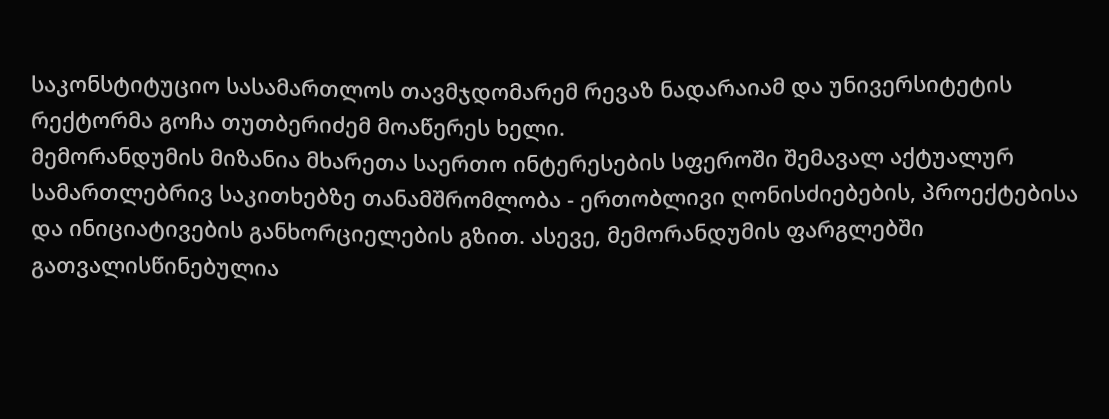საკონსტიტუციო სასამართლოს თავმჯდომარემ რევაზ ნადარაიამ და უნივერსიტეტის რექტორმა გოჩა თუთბერიძემ მოაწერეს ხელი.
მემორანდუმის მიზანია მხარეთა საერთო ინტერესების სფეროში შემავალ აქტუალურ სამართლებრივ საკითხებზე თანამშრომლობა - ერთობლივი ღონისძიებების, პროექტებისა და ინიციატივების განხორციელების გზით. ასევე, მემორანდუმის ფარგლებში გათვალისწინებულია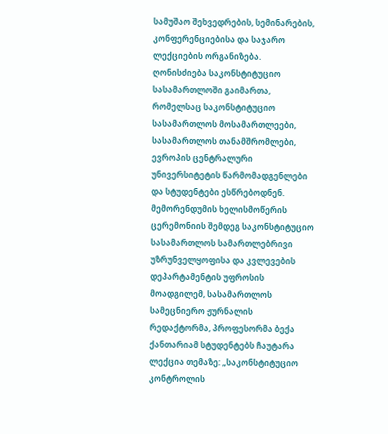სამუშაო შეხვედრების, სემინარების, კონფერენციებისა და საჯარო ლექციების ორგანიზება.
ღონისძიება საკონსტიტუციო სასამართლოში გაიმართა, რომელსაც საკონსტიტუციო სასამართლოს მოსამართლეები, სასამართლოს თანამშრომლები, ევროპის ცენტრალური უნივერსიტეტის წარმომადგენლები და სტუდენტები ესწრებოდნენ.
მემორენდუმის ხელისმოწერის ცერემონიის შემდეგ საკონსტიტუციო სასამართლოს სამართლებრივი უზრუნველყოფისა და კვლევების დეპარტამენტის უფროსის მოადგილემ, სასამართლოს სამეცნიერო ჟურნალის რედაქტორმა, პროფესორმა ბექა ქანთარიამ სტუდენტებს ჩაუტარა ლექცია თემაზე: „საკონსტიტუციო კონტროლის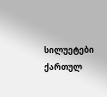სილუეტები ქართულ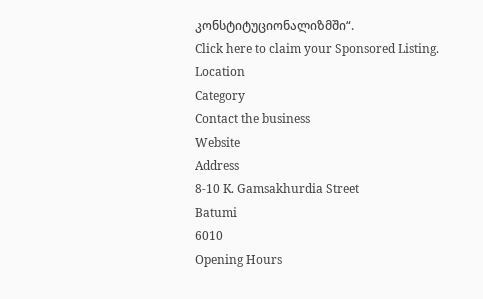კონსტიტუციონალიზმში“.
Click here to claim your Sponsored Listing.
Location
Category
Contact the business
Website
Address
8-10 K. Gamsakhurdia Street
Batumi
6010
Opening Hours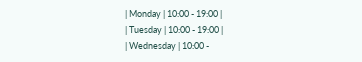| Monday | 10:00 - 19:00 |
| Tuesday | 10:00 - 19:00 |
| Wednesday | 10:00 -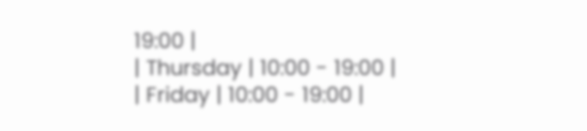19:00 |
| Thursday | 10:00 - 19:00 |
| Friday | 10:00 - 19:00 |